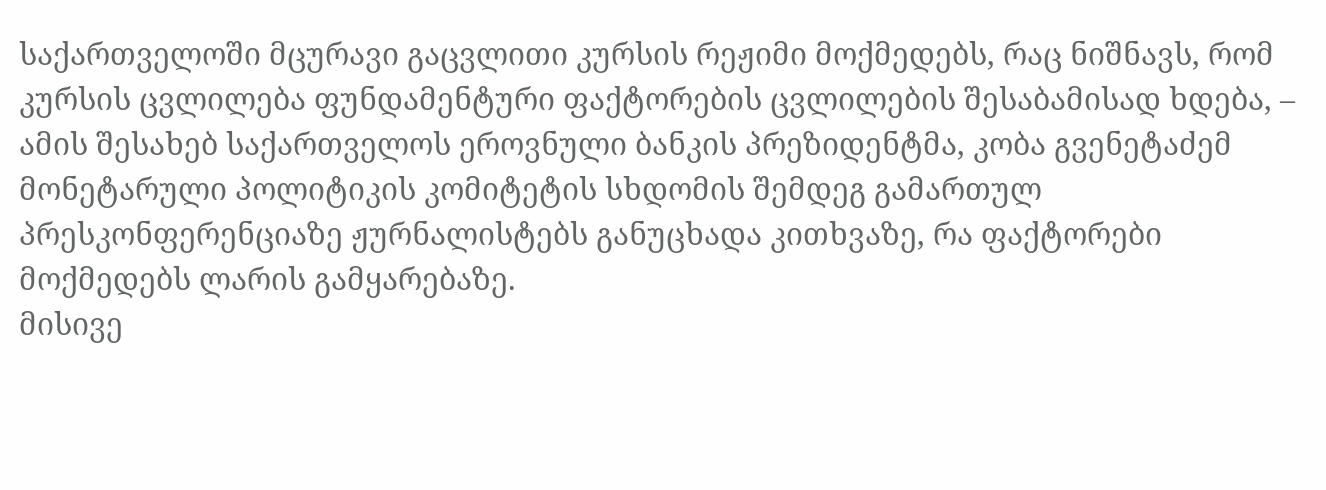საქართველოში მცურავი გაცვლითი კურსის რეჟიმი მოქმედებს, რაც ნიშნავს, რომ კურსის ცვლილება ფუნდამენტური ფაქტორების ცვლილების შესაბამისად ხდება, – ამის შესახებ საქართველოს ეროვნული ბანკის პრეზიდენტმა, კობა გვენეტაძემ მონეტარული პოლიტიკის კომიტეტის სხდომის შემდეგ გამართულ პრესკონფერენციაზე ჟურნალისტებს განუცხადა კითხვაზე, რა ფაქტორები მოქმედებს ლარის გამყარებაზე.
მისივე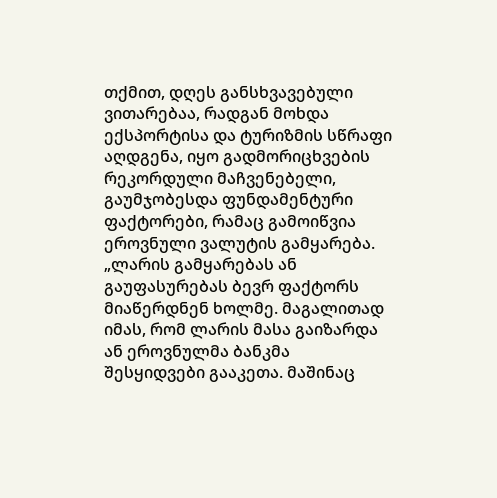თქმით, დღეს განსხვავებული ვითარებაა, რადგან მოხდა ექსპორტისა და ტურიზმის სწრაფი აღდგენა, იყო გადმორიცხვების რეკორდული მაჩვენებელი, გაუმჯობესდა ფუნდამენტური ფაქტორები, რამაც გამოიწვია ეროვნული ვალუტის გამყარება.
„ლარის გამყარებას ან გაუფასურებას ბევრ ფაქტორს მიაწერდნენ ხოლმე. მაგალითად იმას, რომ ლარის მასა გაიზარდა ან ეროვნულმა ბანკმა შესყიდვები გააკეთა. მაშინაც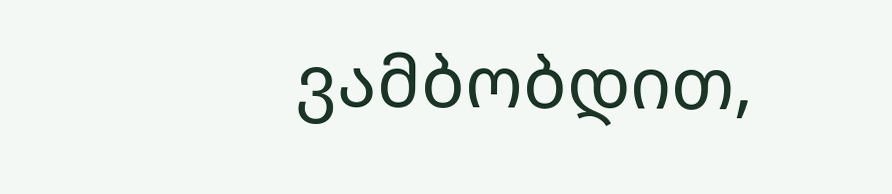ვამბობდით,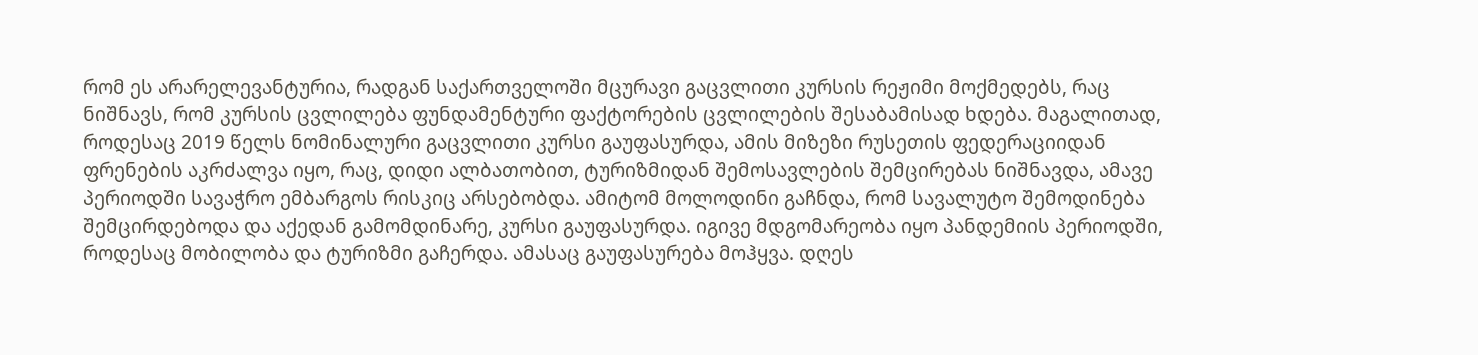რომ ეს არარელევანტურია, რადგან საქართველოში მცურავი გაცვლითი კურსის რეჟიმი მოქმედებს, რაც ნიშნავს, რომ კურსის ცვლილება ფუნდამენტური ფაქტორების ცვლილების შესაბამისად ხდება. მაგალითად, როდესაც 2019 წელს ნომინალური გაცვლითი კურსი გაუფასურდა, ამის მიზეზი რუსეთის ფედერაციიდან ფრენების აკრძალვა იყო, რაც, დიდი ალბათობით, ტურიზმიდან შემოსავლების შემცირებას ნიშნავდა, ამავე პერიოდში სავაჭრო ემბარგოს რისკიც არსებობდა. ამიტომ მოლოდინი გაჩნდა, რომ სავალუტო შემოდინება შემცირდებოდა და აქედან გამომდინარე, კურსი გაუფასურდა. იგივე მდგომარეობა იყო პანდემიის პერიოდში, როდესაც მობილობა და ტურიზმი გაჩერდა. ამასაც გაუფასურება მოჰყვა. დღეს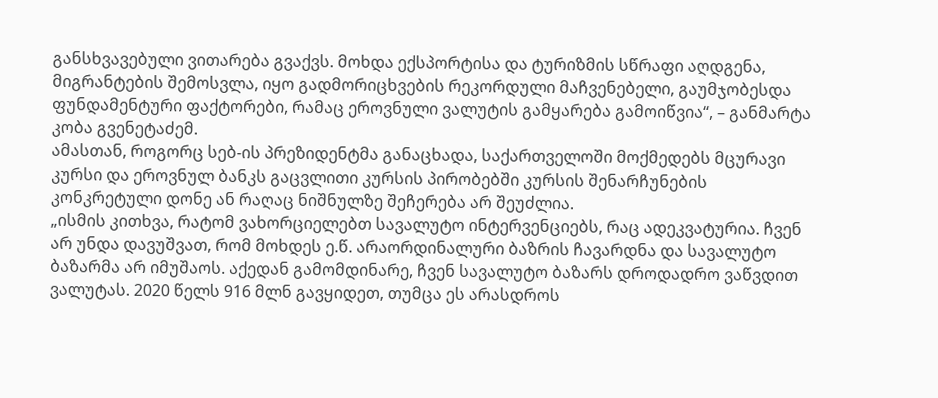განსხვავებული ვითარება გვაქვს. მოხდა ექსპორტისა და ტურიზმის სწრაფი აღდგენა, მიგრანტების შემოსვლა, იყო გადმორიცხვების რეკორდული მაჩვენებელი, გაუმჯობესდა ფუნდამენტური ფაქტორები, რამაც ეროვნული ვალუტის გამყარება გამოიწვია“, – განმარტა კობა გვენეტაძემ.
ამასთან, როგორც სებ-ის პრეზიდენტმა განაცხადა, საქართველოში მოქმედებს მცურავი კურსი და ეროვნულ ბანკს გაცვლითი კურსის პირობებში კურსის შენარჩუნების კონკრეტული დონე ან რაღაც ნიშნულზე შეჩერება არ შეუძლია.
„ისმის კითხვა, რატომ ვახორციელებთ სავალუტო ინტერვენციებს, რაც ადეკვატურია. ჩვენ არ უნდა დავუშვათ, რომ მოხდეს ე.წ. არაორდინალური ბაზრის ჩავარდნა და სავალუტო ბაზარმა არ იმუშაოს. აქედან გამომდინარე, ჩვენ სავალუტო ბაზარს დროდადრო ვაწვდით ვალუტას. 2020 წელს 916 მლნ გავყიდეთ, თუმცა ეს არასდროს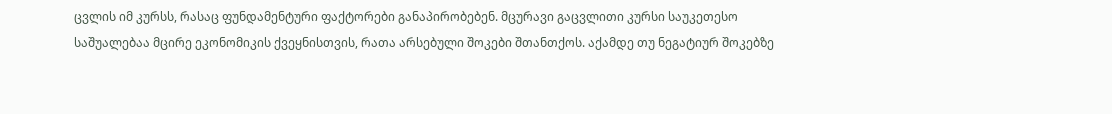ცვლის იმ კურსს, რასაც ფუნდამენტური ფაქტორები განაპირობებენ. მცურავი გაცვლითი კურსი საუკეთესო საშუალებაა მცირე ეკონომიკის ქვეყნისთვის, რათა არსებული შოკები შთანთქოს. აქამდე თუ ნეგატიურ შოკებზე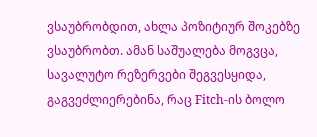ვსაუბრობდით, ახლა პოზიტიურ შოკებზე ვსაუბრობთ. ამან საშუალება მოგვცა, სავალუტო რეზერვები შეგვესყიდა, გაგვეძლიერებინა, რაც Fitch-ის ბოლო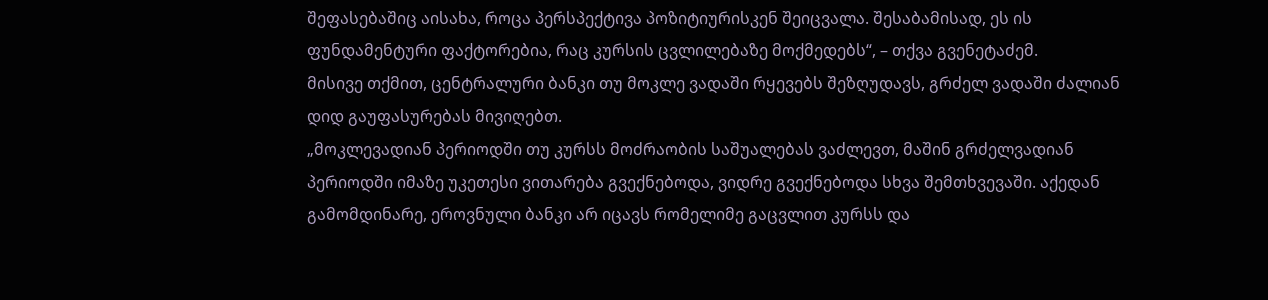შეფასებაშიც აისახა, როცა პერსპექტივა პოზიტიურისკენ შეიცვალა. შესაბამისად, ეს ის ფუნდამენტური ფაქტორებია, რაც კურსის ცვლილებაზე მოქმედებს“, – თქვა გვენეტაძემ.
მისივე თქმით, ცენტრალური ბანკი თუ მოკლე ვადაში რყევებს შეზღუდავს, გრძელ ვადაში ძალიან დიდ გაუფასურებას მივიღებთ.
„მოკლევადიან პერიოდში თუ კურსს მოძრაობის საშუალებას ვაძლევთ, მაშინ გრძელვადიან პერიოდში იმაზე უკეთესი ვითარება გვექნებოდა, ვიდრე გვექნებოდა სხვა შემთხვევაში. აქედან გამომდინარე, ეროვნული ბანკი არ იცავს რომელიმე გაცვლით კურსს და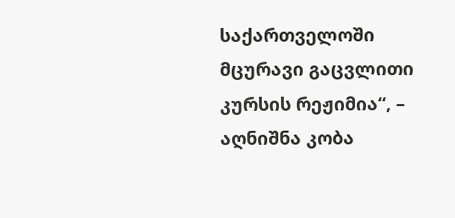საქართველოში მცურავი გაცვლითი კურსის რეჟიმია“, – აღნიშნა კობა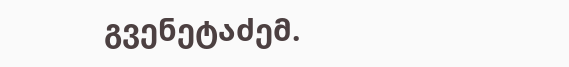გვენეტაძემ.